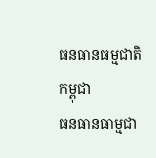ធនធានធម្មជាតិកម្ពុជា
ធនធានធាម្មជា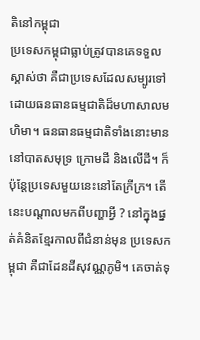តិនៅកម្ពុជា
ប្រទេសកម្ពុជាធ្លាប់ត្រូវបានគេទទួលស្គាស់ថា គឺជាប្រទេសដែលសម្បូរទៅដោយធនធានធម្មជាតិដ៏មហាសាលមហិមា។ ធនធានធម្មជាតិទាំងនោះមាននៅបាតសមុទ្រ ក្រោមដី និងលើដី។ ក៏ប៉ុន្តែប្រទេសមួយនេះនៅតែក្រីក្រ។ តើនេះបណ្តាលមកពីបញ្ហាអ្វី ? នៅក្នុងផ្នត់គំនិតខ្មែរកាលពីជំនាន់មុន ប្រទេសកម្ពុជា គឺជាដែនដីសុវណ្ណភូមិ។ គេចាត់ទុ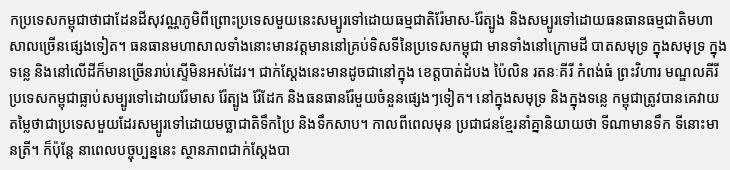កប្រទេសកម្ពុជាថាជាដែនដីសុវណ្ណភូមិពីព្រោះប្រទេសមួយនេះសម្បូរទៅដោយធម្មជាតិរ៉ែមាស-រ៉ែត្បូង និងសម្បូរទៅដោយធនធានធម្មជាតិមហាសាលច្រើនផ្សេងទៀត។ ធនធានមហាសាលទាំងនោះមានវត្តមាននៅគ្រប់ទិសទីនៃប្រទេសកម្ពុជា មានទាំងនៅក្រោមដី បាតសមុទ្រ ក្នុងសមុទ្រ ក្នុងទន្លេ និងនៅលើដីក៏មានច្រើនរាប់ស្ទើមិនអស់ដែរ។ ជាក់ស្តែងនេះមានដូចជានៅក្នុង ខេត្តបាត់ដំបង ប៉ៃលិន រតនៈគីរី កំពង់ធំ ព្រះវិហារ មណ្ឌលគីរី ប្រទេសកម្ពុជាធ្លាប់សម្បូរទៅដោយរ៉ែមាស រ៉ែត្បូង រ៉ែដែក និងធនធានរ៉ែមួយចំនួនផ្សេងៗទៀត។ នៅក្នុងសមុទ្រ និងក្នុងទន្លេ កម្ពុជាត្រូវបានគេវាយតម្លៃថាជាប្រទេសមួយដែរសម្បូរទៅដោយមច្ឆាជាតិទឹកប្រៃ និងទឹកសាប។ កាលពីពេលមុន ប្រជាជនខ្មែរនាំគ្នានិយាយថា ទីណាមានទឹក ទីនោះមានត្រី។ ក៏ប៉ុន្តែ នាពេលបច្ចុប្បន្ននេះ ស្ថានភាពជាក់ស្តែងបា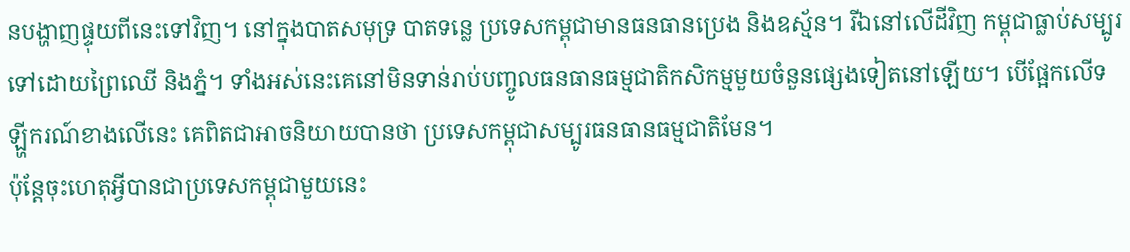នបង្ហាញផ្ទុយពីនេះទៅវិញ។ នៅក្នុងបាតសមុទ្រ បាតទន្លេ ប្រទេសកម្ពុជាមានធនធានប្រេង និងឧស្ម័ន។ រីឯនៅលើដីវិញ កម្ពុជាធ្លាប់សម្បូរទៅដោយព្រៃឈើ និងភ្នំ។ ទាំងអស់នេះគេនៅមិនទាន់រាប់បញ្ចូលធនធានធម្មជាតិកសិកម្មមួយចំនួនផ្សេងទៀតនៅឡើយ។ បើផ្អែកលើទឡ្ហីករណ៍ខាងលើនេះ គេពិតជាអាចនិយាយបានថា ប្រទេសកម្ពុជាសម្បូរធនធានធម្មជាតិមែន។
ប៉ុន្តែចុះហេតុអ្វីបានជាប្រទេសកម្ពុជាមួយនេះ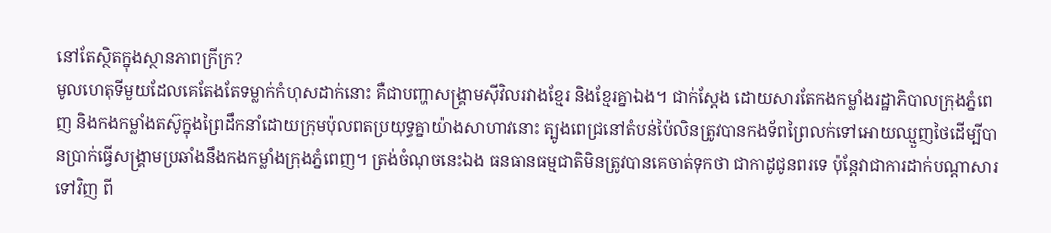នៅតែស្ថិតក្នុងស្ថានភាពក្រីក្រ?
មូលហេតុទីមួយដែលគេតែងតែទម្លាក់កំហុសដាក់នោះ គឺជាបញ្ហាសង្រ្គាមស៊ីវិលរវាងខ្មែរ និងខ្មែរគ្នាឯង។ ជាក់ស្តែង ដោយសារតែកងកម្លាំងរដ្ឋាភិបាលក្រុងភ្នំពេញ និងកងកម្លាំងតស៊ូក្នុងព្រៃដឹកនាំដោយក្រុមប៉ុលពតប្រយុទ្ធគ្នាយ៉ាងសាហាវនោះ ត្បូងពេជ្រនៅតំបន់ប៉ៃលិនត្រូវបានកងទ័ពព្រៃលក់ទៅអោយឈ្មួញថៃដើម្បីបានប្រាក់ធ្វើសង្គ្រាមប្រឆាំងនឹងកងកម្លាំងក្រុងភ្នំពេញ។ ត្រង់ចំណុចនេះឯង ធនធានធម្មជាតិមិនត្រូវបានគេចាត់ទុកថា ជាកាដូជូនពរទេ ប៉ុន្តែវាជាការដាក់បណ្តាសារទៅវិញ ពី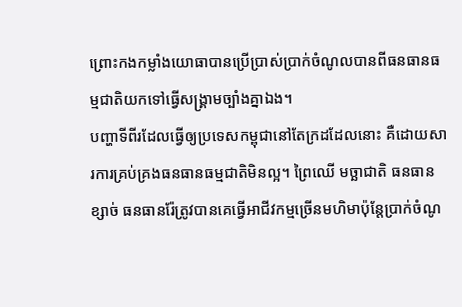ព្រោះកងកម្លាំងយោធាបានប្រើប្រាស់ប្រាក់ចំណូលបានពីធនធានធម្មជាតិយកទៅធ្វើសង្រ្គាមច្បាំងគ្នាឯង។
បញ្ហាទីពីរដែលធ្វើឲ្យប្រទេសកម្ពុជានៅតែក្រដដែលនោះ គឺដោយសារការគ្រប់គ្រងធនធានធម្មជាតិមិនល្អ។ ព្រៃឈើ មច្ឆាជាតិ ធនធានខ្សាច់ ធនធានរ៉ែត្រូវបានគេធ្វើអាជីវកម្មច្រើនមហិមាប៉ុន្តែប្រាក់ចំណូ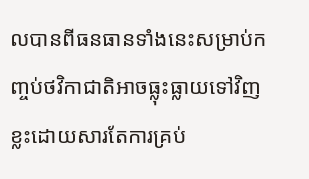លបានពីធនធានទាំងនេះសម្រាប់កញ្ចប់ថវិកាជាតិអាចធ្លុះធ្លាយទៅវិញខ្លះដោយសារតែការគ្រប់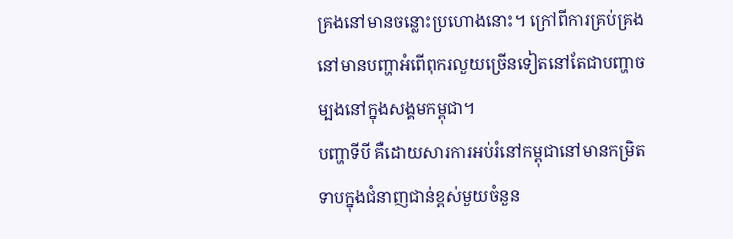គ្រងនៅមានចន្លោះប្រហោងនោះ។ ក្រៅពីការគ្រប់គ្រង នៅមានបញ្ហាអំពើពុករលួយច្រើនទៀតនៅតែជាបញ្ហាចម្បងនៅក្នុងសង្គមកម្ពុជា។
បញ្ហាទីបី គឺដោយសារការអប់រំនៅកម្ពុជានៅមានកម្រិតទាបក្នុងជំនាញជាន់ខ្ពស់មួយចំនួន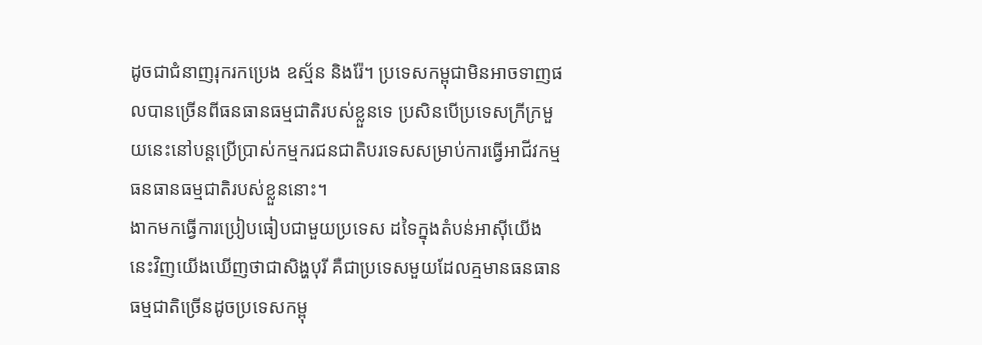ដូចជាជំនាញរុករកប្រេង ឧស្ម័ន និងរ៉ែ។ ប្រទេសកម្ពុជាមិនអាចទាញផលបានច្រើនពីធនធានធម្មជាតិរបស់ខ្លួនទេ ប្រសិនបើប្រទេសក្រីក្រមួយនេះនៅបន្តប្រើប្រាស់កម្មករជនជាតិបរទេសសម្រាប់ការធ្វើអាជីវកម្មធនធានធម្មជាតិរបស់ខ្លួននោះ។
ងាកមកធើ្វការប្រៀបធៀបជាមួយប្រទេស ដទៃក្នុងតំបន់អាស៊ីយើងនេះវិញយើងឃើញថាជាសិង្ហបុរី គឺជាប្រទេសមួយដែលគ្មមានធនធានធម្មជាតិច្រើនដូចប្រទេសកម្ពុ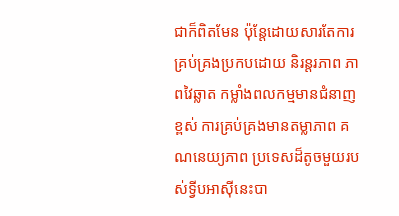ជាក៏ពិតមែន ប៉ុន្តែដោយសារតែការគ្រប់គ្រងប្រកបដោយ និរន្តរភាព ភាពវៃឆ្លាត កម្លាំងពលកម្មមានជំនាញខ្ពស់ ការគ្រប់គ្រងមានតម្លាភាព គណនេយ្យភាព ប្រទេសដ៏តូចមួយរបស់ទ្វីបអាស៊ីនេះបា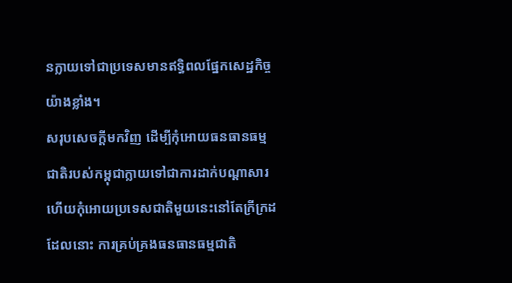នក្លាយទៅជាប្រទេសមានឥទ្ធិពលផ្នែកសេដ្ឋកិច្ចយ៉ាងខ្លាំង។
សរុបសេចក្តីមកវិញ ដើម្បីកុំអោយធនធានធម្មជាតិរបស់កម្ពុជាក្លាយទៅជាការដាក់បណ្តាសារ ហើយកុំអោយប្រទេសជាតិមួយនេះនៅតែក្រីក្រដដែលនោះ ការគ្រប់គ្រងធនធានធម្មជាតិ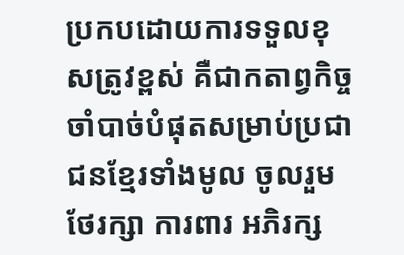ប្រកបដោយការទទួលខុសត្រូវខ្ពស់ គឺជាកតាព្វកិច្ចចាំបាច់បំផុតសម្រាប់ប្រជាជនខ្មែរទាំងមូល ចូលរួមថែរក្សា ការពារ អភិរក្ស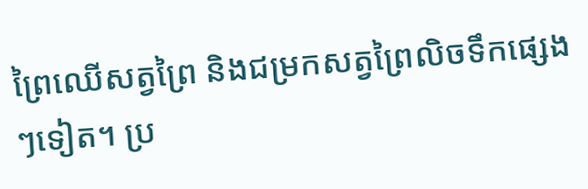ព្រៃឈើសត្វព្រៃ និងជម្រកសត្វព្រៃលិចទឹកផ្សេងៗទៀត។ ប្រ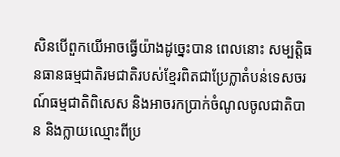សិនបើពួកយើអាចធ្វើយ៉ាងដូច្នេះបាន ពេលនោះ សម្បត្តិធនធានធម្មជាតិរមជាតិរបស់ខ្មែរពិតជាប្រែក្លាតំបន់ទេសចរណ៍ធម្មជាតិពិសេស និងអាចរកប្រាក់ចំណូលចូលជាតិបាន និងក្លាយឈ្មោះពីប្រ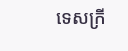ទេសក្រី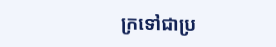ក្រទៅជាប្រ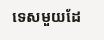ទេសមួយដែ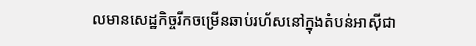លមានសេដ្ឋកិច្ចរីកចម្រើនឆាប់រហ័សនៅក្នុងតំបន់អាស៊ីជា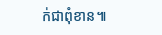ក់ជាពុំខាន៕